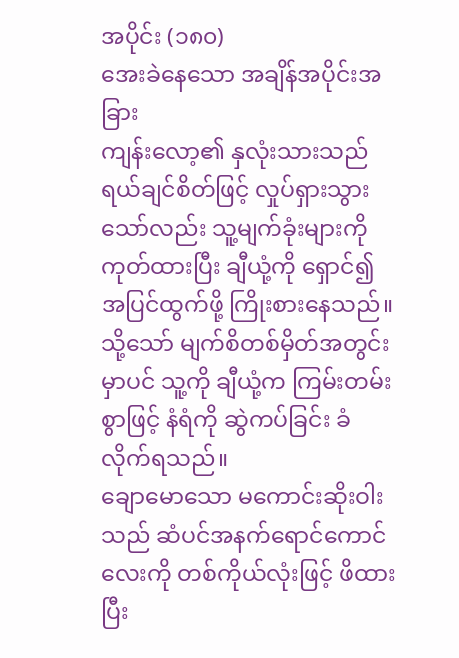အပိုင်း (၁၈၀)
အေးခဲနေသော အချိန်အပိုင်းအခြား
ကျန်းလော့၏ နှလုံးသားသည် ရယ်ချင်စိတ်ဖြင့် လှုပ်ရှားသွားသော်လည်း သူ့မျက်ခုံးများကို ကုတ်ထားပြီး ချီယုံ့ကို ရှောင်၍ အပြင်ထွက်ဖို့ ကြိုးစားနေသည်။ သို့သော် မျက်စိတစ်မှိတ်အတွင်းမှာပင် သူ့ကို ချီယုံ့က ကြမ်းတမ်းစွာဖြင့် နံရံကို ဆွဲကပ်ခြင်း ခံလိုက်ရသည်။
ချောမောသော မကောင်းဆိုးဝါးသည် ဆံပင်အနက်ရောင်ကောင်လေးကို တစ်ကိုယ်လုံးဖြင့် ဖိထားပြီး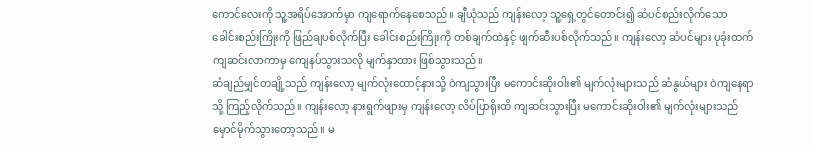ကောင်လေးကို သူ့အရိပ်အောက်မှာ ကျရောက်နေစေသည်။ ချီယုံသည် ကျန်းလော့ သူ့ရှေ့တွင်တောင်း၍ ဆံပင်စည်းလိုက်သော ခေါင်းစည်းကြိုးကို ဖြည်ချပစ်လိုက်ပြီး ခေါင်းစည်းကြိုးကို တစ်ချက်ထဲနှင့် ဖျက်ဆီးပစ်လိုက်သည်။ ကျန်းလော့ ဆံပင်များ ပုခုံးထက် ကျဆင်းလာကာမှ ကျေနပ်သွားသလို မျက်နှာထား ဖြစ်သွားသည်။
ဆံချည်မျှင်တချို့သည် ကျန်းလော့ မျက်လုံးထောင့်နားသို့ ဝဲကျသွားပြီး မကောင်းဆိုးဝါး၏ မျက်လုံးများသည် ဆံနွယ်များ ဝဲကျနေရာသို့ ကြည့်လိုက်သည်။ ကျန်းလော့ နားရွက်ဖျားမှ ကျန်းလော့ လိပ်ပြာရိုးထိ ကျဆင်းသွားပြီး မကောင်းဆိုးဝါး၏ မျက်လုံးများသည် မှောင်မိုက်သွားတော့သည်။ မ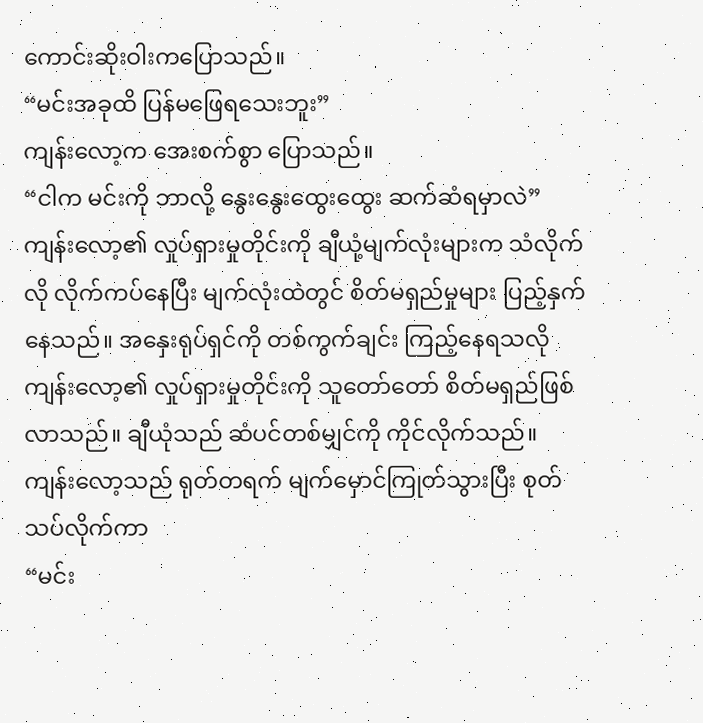ကောင်းဆိုးဝါးကပြောသည်။
“မင်းအခုထိ ပြန်မဖြေရသေးဘူး”
ကျန်းလော့က အေးစက်စွာ ပြောသည်။
“ငါက မင်းကို ဘာလို့ နွေးနွေးထွေးထွေး ဆက်ဆံရမှာလဲ”
ကျန်းလော့၏ လှုပ်ရှားမှုတိုင်းကို ချီယုံ့မျက်လုံးများက သံလိုက်လို လိုက်ကပ်နေပြီး မျက်လုံးထဲတွင် စိတ်မရှည်မှုများ ပြည့်နှက်နေသည်။ အနှေးရုပ်ရှင်ကို တစ်ကွက်ချင်း ကြည့်နေရသလို ကျန်းလော့၏ လှုပ်ရှားမှုတိုင်းကို သူတော်တော် စိတ်မရှည်ဖြစ်လာသည်။ ချီယုံသည် ဆံပင်တစ်မျှင်ကို ကိုင်လိုက်သည်။ ကျန်းလော့သည် ရုတ်တရက် မျက်မှောင်ကြုတ်သွားပြီး စုတ်သပ်လိုက်ကာ
“မင်း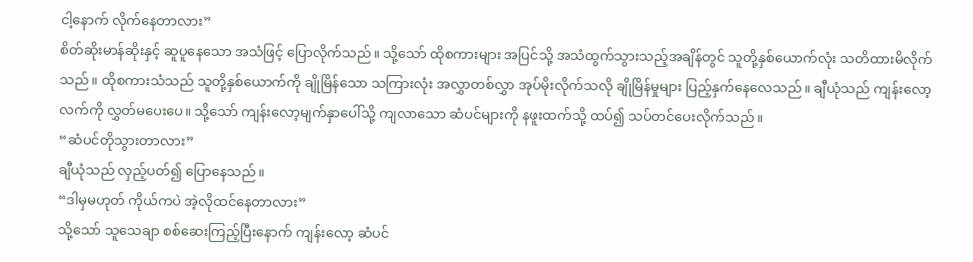ငါ့နောက် လိုက်နေတာလား”
စိတ်ဆိုးမာန်ဆိုးနှင့် ဆူပူနေသော အသံဖြင့် ပြောလိုက်သည်။ သို့သော် ထိုစကားများ အပြင်သို့ အသံထွက်သွားသည့်အချိန်တွင် သူတို့နှစ်ယောက်လုံး သတိထားမိလိုက်သည်။ ထိုစကားသံသည် သူတို့နှစ်ယောက်ကို ချိုမြိန်သော သကြားလုံး အလွှာတစ်လွှာ အုပ်မိုးလိုက်သလို ချိုမြိန်မှုများ ပြည့်နှက်နေလေသည်။ ချီယုံသည် ကျန်းလော့လက်ကို လွှတ်မပေးပေ။ သို့သော် ကျန်းလော့မျက်နှာပေါ်သို့ ကျလာသော ဆံပင်များကို နဖူးထက်သို့ ထပ်၍ သပ်တင်ပေးလိုက်သည်။
“ဆံပင်တိုသွားတာလား”
ချီယုံသည် လှည့်ပတ်၍ ပြောနေသည်။
“ဒါမှမဟုတ် ကိုယ်ကပဲ အဲ့လိုထင်နေတာလား”
သို့သော် သူသေချာ စစ်ဆေးကြည့်ပြီးနောက် ကျန်းလော့ ဆံပင်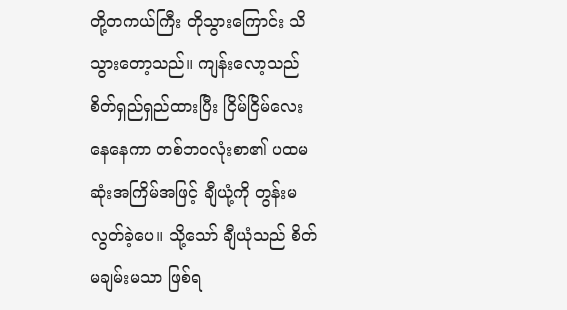တို့တကယ်ကြီး တိုသွားကြောင်း သိသွားတော့သည်။ ကျန်းလော့သည် စိတ်ရှည်ရှည်ထားပြီး ငြိမ်ငြိမ်လေးနေနေကာ တစ်ဘဝလုံးစာ၏ ပထမဆုံးအကြိမ်အဖြင့် ချီယုံ့ကို တွန်းမလွတ်ခဲ့ပေ။ သို့သော် ချီယုံသည် စိတ်မချမ်းမသာ ဖြစ်ရ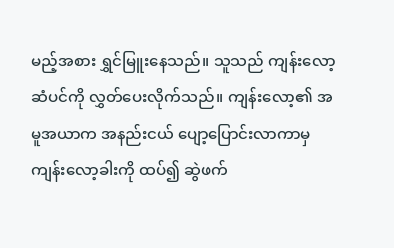မည့်အစား ရွှင်မြူးနေသည်။ သူသည် ကျန်းလော့ ဆံပင်ကို လွှတ်ပေးလိုက်သည်။ ကျန်းလော့၏ အမူအယာက အနည်းငယ် ပျော့ပြောင်းလာကာမှ ကျန်းလော့ခါးကို ထပ်၍ ဆွဲဖက်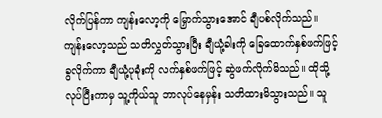လိုက်ပြန်ကာ ကျန်းလော့ကို မြှောက်သွားအောင် ချီပစ်လိုက်သည်။
ကျန်းလော့သည် သတိလွှတ်သွားပြီး ချီယုံ့ခါးကို ခြေထောက်နှစ်ဖက်ဖြင့် ခွလိုက်ကာ ချီယုံ့ပုခုံးကို လက်နှစ်ဖက်ဖြင့် ဆွဲဖက်လိုက်မိသည်။ ထိုသို့လုပ်ပြီးကာမှ သူ့ကိုယ်သူ ဘာလုပ်နေမှန်း သတိထားမိသွားသည်။ သူ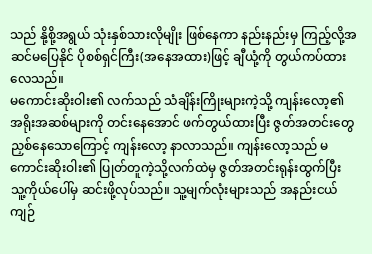သည် နို့စို့အရွယ် သုံးနှစ်သားလိုမျိုး ဖြစ်နေကာ နည်းနည်းမှ ကြည့်လို့အဆင်မပြေနိုင် ပိုစစ်ရှင်ကြီး(အနေအထား)ဖြင့် ချီယုံ့ကို တွယ်ကပ်ထားလေသည်။
မကောင်းဆိုးဝါး၏ လက်သည် သံချိန်းကြိုးများကဲ့သို့ ကျန်းလော့၏ အရိုးအဆစ်များကို တင်းနေအောင် ဖက်တွယ်ထားပြီး ဇွတ်အတင်းတွေ ညှစ်နေသောကြောင့် ကျန်းလော့ နာလာသည်။ ကျန်းလော့သည် မကောင်းဆိုးဝါး၏ ပြုတ်တူကဲ့သို့လက်ထဲမှ ဇွတ်အတင်းရုန်းထွက်ပြီး သူ့ကိုယ်ပေါ်မှ ဆင်းဖို့လုပ်သည်။ သူ့မျက်လုံးများသည် အနည်းငယ် ကျဉ်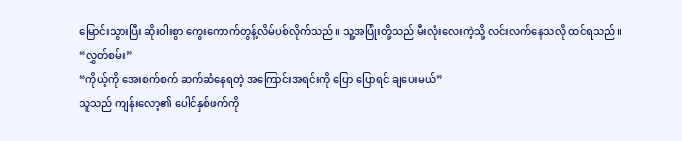မြောင်းသွားပြီး ဆိုးဝါးစွာ ကွေးကောက်တွန့်လိမ်ပစ်လိုက်သည်။ သူ့အပြုံးတို့သည် မီးလုံးလေးကဲ့သို့ လင်းလက်နေသလို ထင်ရသည်။
“လွှတ်စမ်း”
“ကိုယ့်ကို အေးစက်စက် ဆက်ဆံနေရတဲ့ အကြောင်းအရင်းကို ပြော ပြောရင် ချပေးမယ်”
သူသည် ကျန်းလော့၏ ပေါင်နှစ်ဖက်ကို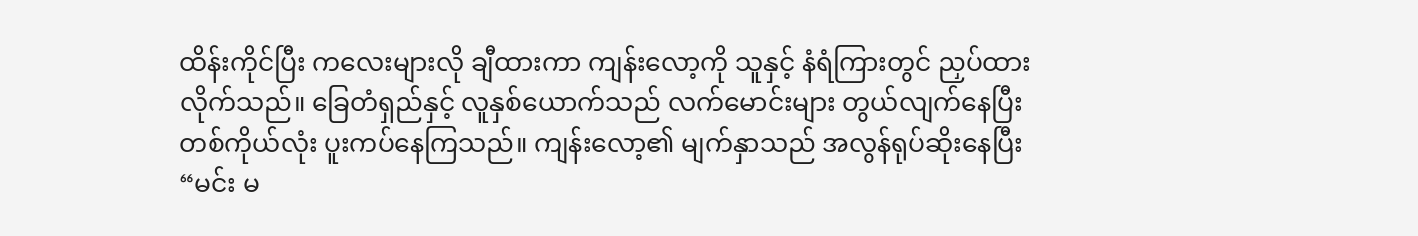ထိန်းကိုင်ပြီး ကလေးများလို ချီထားကာ ကျန်းလော့ကို သူနှင့် နံရံကြားတွင် ညှပ်ထားလိုက်သည်။ ခြေတံရှည်နှင့် လူနှစ်ယောက်သည် လက်မောင်းများ တွယ်လျက်နေပြီး တစ်ကိုယ်လုံး ပူးကပ်နေကြသည်။ ကျန်းလော့၏ မျက်နှာသည် အလွန်ရုပ်ဆိုးနေပြီး
“မင်း မ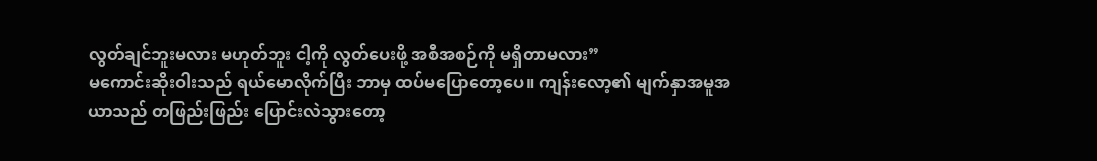လွတ်ချင်ဘူးမလား မဟုတ်ဘူး ငါ့ကို လွတ်ပေးဖို့ အစီအစဉ်ကို မရှိတာမလား”
မကောင်းဆိုးဝါးသည် ရယ်မောလိုက်ပြီး ဘာမှ ထပ်မပြောတော့ပေ။ ကျန်းလော့၏ မျက်နှာအမူအယာသည် တဖြည်းဖြည်း ပြောင်းလဲသွားတော့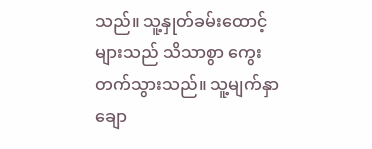သည်။ သူ့နှုတ်ခမ်းထောင့်များသည် သိသာစွာ ကွေးတက်သွားသည်။ သူ့မျက်နှာချော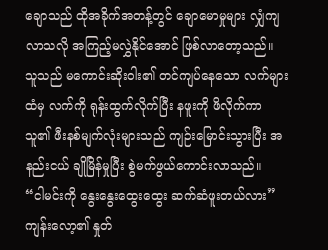ချောသည် ထိုအခိုက်အတန့်တွင် ချောမောမှုများ လျှံကျလာသလို အကြည့်မလွှဲနိုင်အောင် ဖြစ်လာတော့သည်။
သူသည် မကောင်းဆိုးဝါး၏ တင်ကျပ်နေသော လက်များထံမှ လက်ကို ရုန်းထွက်လိုက်ပြီး နဖူးကို ဖိလိုက်ကာ သူ၏ ဖီးနစ်မျက်လုံးများသည် ကျဉ်းမြောင်းသွားပြီး အနည်းငယ် ချိုမြိန်မှုပြီး စွဲမက်ဖွယ်ကောင်းလာသည်။
“ငါမင်းကို နွေးနွေးထွေးထွေး ဆက်ဆံဖူးတယ်လား”
ကျန်းလော့၏ နှုတ်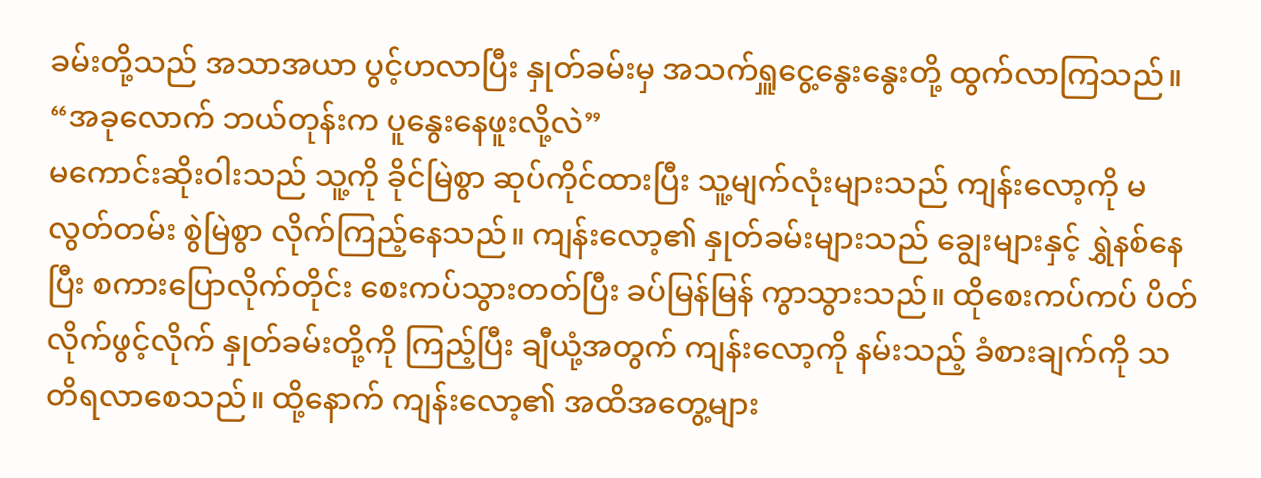ခမ်းတို့သည် အသာအယာ ပွင့်ဟလာပြီး နှုတ်ခမ်းမှ အသက်ရှူငွေ့နွေးနွေးတို့ ထွက်လာကြသည်။
“အခုလောက် ဘယ်တုန်းက ပူနွေးနေဖူးလို့လဲ”
မကောင်းဆိုးဝါးသည် သူ့ကို ခိုင်မြဲစွာ ဆုပ်ကိုင်ထားပြီး သူ့မျက်လုံးများသည် ကျန်းလော့ကို မလွတ်တမ်း စွဲမြဲစွာ လိုက်ကြည့်နေသည်။ ကျန်းလော့၏ နှုတ်ခမ်းများသည် ချွေးများနှင့် ရွှဲနစ်နေပြီး စကားပြောလိုက်တိုင်း စေးကပ်သွားတတ်ပြီး ခပ်မြန်မြန် ကွာသွားသည်။ ထိုစေးကပ်ကပ် ပိတ်လိုက်ဖွင့်လိုက် နှုတ်ခမ်းတို့ကို ကြည့်ပြီး ချီယုံ့အတွက် ကျန်းလော့ကို နမ်းသည့် ခံစားချက်ကို သတိရလာစေသည်။ ထို့နောက် ကျန်းလော့၏ အထိအတွေ့များ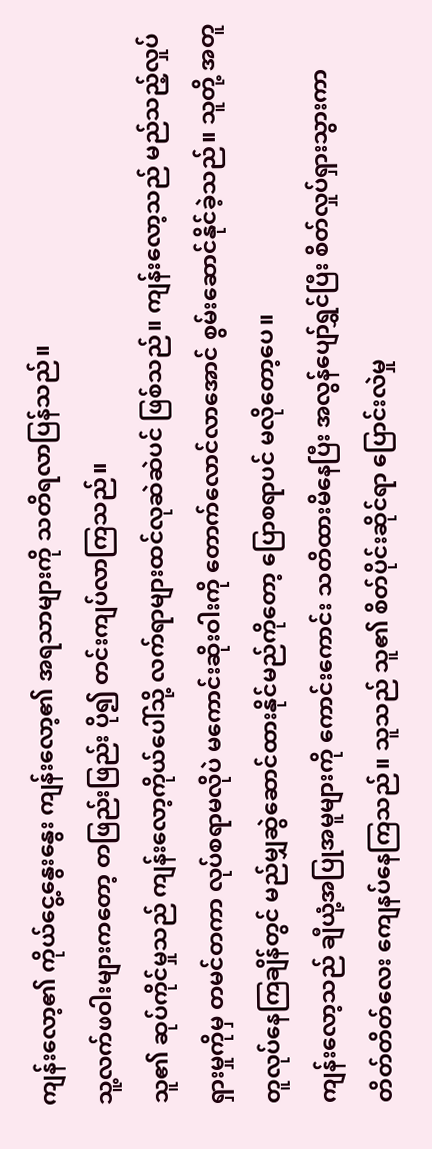ကျန်းလော့၏ ကိုယ်ငွေ့နွေးနွေး ကျန်းလော့၏ အရသာများကို သတိရလာပြန်သည်။
သူ့လက်ဖဝါးများကတော့ တဖြည်းဖြည်း ပို၍ တင်းကျပ်လာကြသည်။
သူ၏ ဆုပ်ကိုင်မှုသည် ကျန်းလော့ကိုယ်ပေါ်သို့ လက်ရာများထင်လုဆဲဆဲပင် ဖြစ်သည်။ ကျန်းလော့သည် မည်သည့်လှုပ်ရှားမှုကိုမှ တမင်တကာ လုပ်စရာမလိုပဲ မကောင်းဆိုးဝါးကို တောက်လောင်လာအောင် စွမ်းဆောင်နိုင်ခဲ့သည်။ သူတို့ အတူတူလုပ်နေကြချိန်တွင် မည်မျှဆွဲဆောင်ထားနိုင်မည်ကိုတော့ ပြောစရာပင် မလိုတော့ပေ။
ကျန်းလော့သည် ချီယုံ့အပြုအမူများကို ကောင်းကောင်း သတိထားမိနေပြီး အလွန်ပျော်ရွှင်ပြီး စိတ်လှုပ်ရှားသွားကာ တိတ်တိတ်လေး ကျေနပ်နေကြသည်။ သူသည် သူ၏ စိတ်ပိုင်းဆိုင်ရာ ပြောင်းလဲမှု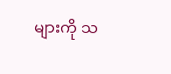များကို သ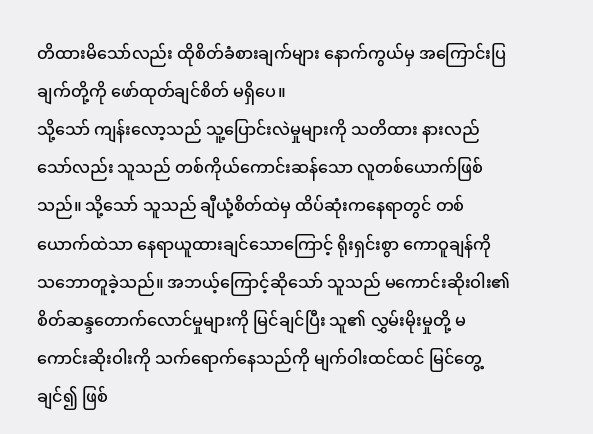တိထားမိသော်လည်း ထိုစိတ်ခံစားချက်များ နောက်ကွယ်မှ အကြောင်းပြချက်တို့ကို ဖော်ထုတ်ချင်စိတ် မရှိပေ။
သို့သော် ကျန်းလော့သည် သူ့ပြောင်းလဲမှုများကို သတိထား နားလည်သော်လည်း သူသည် တစ်ကိုယ်ကောင်းဆန်သော လူတစ်ယောက်ဖြစ်သည်။ သို့သော် သူသည် ချီယုံ့စိတ်ထဲမှ ထိပ်ဆုံးကနေရာတွင် တစ်ယောက်ထဲသာ နေရာယူထားချင်သောကြောင့် ရိုးရှင်းစွာ ကောဝူချန်ကို သဘောတူခဲ့သည်။ အဘယ့်ကြောင့်ဆိုသော် သူသည် မကောင်းဆိုးဝါး၏ စိတ်ဆန္ဒတောက်လောင်မှုများကို မြင်ချင်ပြီး သူ၏ လွှမ်းမိုးမှုတို့ မကောင်းဆိုးဝါးကို သက်ရောက်နေသည်ကို မျက်ဝါးထင်ထင် မြင်တွေ့ချင်၍ ဖြစ်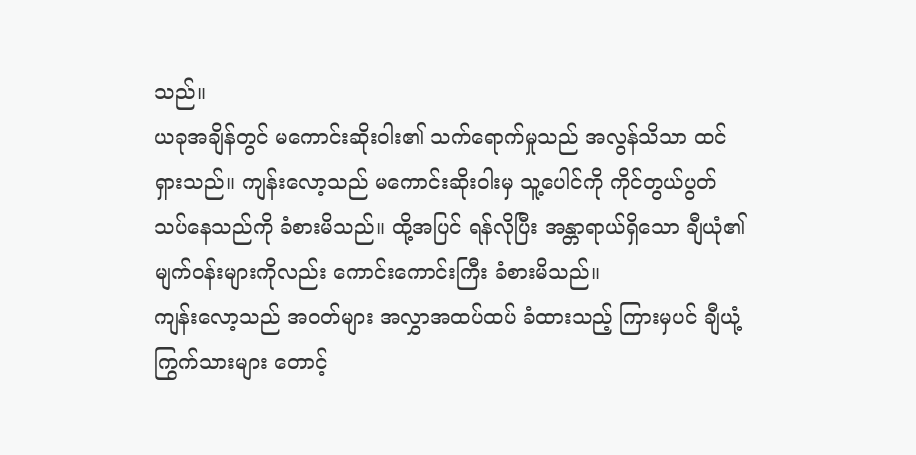သည်။
ယခုအချိန်တွင် မကောင်းဆိုးဝါး၏ သက်ရောက်မှုသည် အလွန်သိသာ ထင်ရှားသည်။ ကျန်းလော့သည် မကောင်းဆိုးဝါးမှ သူ့ပေါင်ကို ကိုင်တွယ်ပွတ်သပ်နေသည်ကို ခံစားမိသည်။ ထို့အပြင် ရန်လိုပြီး အန္တာရာယ်ရှိသော ချီယုံ၏ မျက်ဝန်းများကိုလည်း ကောင်းကောင်းကြီး ခံစားမိသည်။
ကျန်းလော့သည် အဝတ်များ အလွှာအထပ်ထပ် ခံထားသည့် ကြားမှပင် ချီယုံ့ကြွက်သားများ တောင့်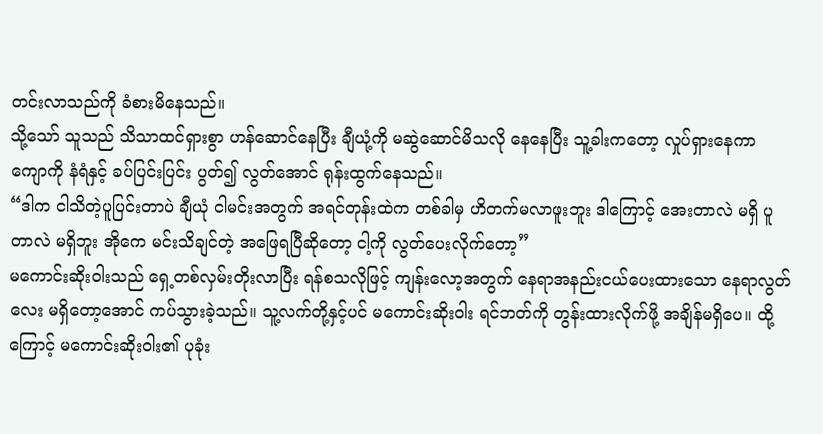တင်းလာသည်ကို ခံစားမိနေသည်။
သို့သော် သူသည် သိသာထင်ရှားစွာ ဟန်ဆောင်နေပြီး ချီယုံ့ကို မဆွဲဆောင်မိသလို နေနေပြီး သူ့ခါးကတော့ လှုပ်ရှားနေကာ ကျောကို နံရံနှင့် ခပ်ပြင်းပြင်း ပွတ်၍ လွတ်အောင် ရုန်းထွက်နေသည်။
“ဒါက ငါသိတဲ့ပူပြင်းတာပဲ ချီယုံ ငါမင်းအတွက် အရင်တုန်းထဲက တစ်ခါမှ ဟိတက်မလာဖူးဘူး ဒါကြောင့် အေးတာလဲ မရှိ ပူတာလဲ မရှိဘူး အိုကေ မင်းသိချင်တဲ့ အဖြေရပြီဆိုတော့ ငါ့ကို လွတ်ပေးလိုက်တော့”
မကောင်းဆိုးဝါးသည် ရှေ့တစ်လှမ်းတိုးလာပြီး ရန်စသလိုဖြင့် ကျန်းလော့အတွက် နေရာအနည်းငယ်ပေးထားသော နေရာလွတ်လေး မရှိတော့အောင် ကပ်သွားခဲ့သည်။ သူ့လက်တို့နှင့်ပင် မကောင်းဆိုးဝါး ရင်ဘတ်ကို တွန်းထားလိုက်ဖို့ အချိန်မရှိပေ။ ထို့ကြောင့် မကောင်းဆိုးဝါး၏ ပုခုံး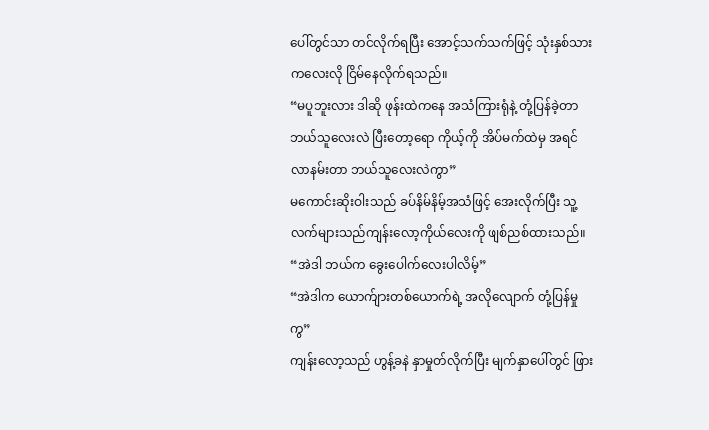ပေါ်တွင်သာ တင်လိုက်ရပြီး အောင့်သက်သက်ဖြင့် သုံးနှစ်သားကလေးလို ငြိမ်နေလိုက်ရသည်။
“မပူဘူးလား ဒါဆို ဖုန်းထဲကနေ အသံကြားရုံနဲ့ တုံ့ပြန်ခဲ့တာ ဘယ်သူလေးလဲ ပြီးတော့ရော ကိုယ့်ကို အိပ်မက်ထဲမှ အရင်လာနမ်းတာ ဘယ်သူလေးလဲကွာ”
မကောင်းဆိုးဝါးသည် ခပ်နိမ်နိမ့်အသံဖြင့် အေးလိုက်ပြီး သူ့လက်များသည်ကျန်းလော့ကိုယ်လေးကို ဖျစ်ညစ်ထားသည်။
“အဲဒါ ဘယ်က ခွေးပေါက်လေးပါလိမ့်”
“အဲဒါက ယောက်ျားတစ်ယောက်ရဲ့ အလိုလျောက် တုံ့ပြန်မှုကွ”
ကျန်းလော့သည် ဟွန့်ခနဲ နှာမှုတ်လိုက်ပြီး မျက်နှာပေါ်တွင် ဖြား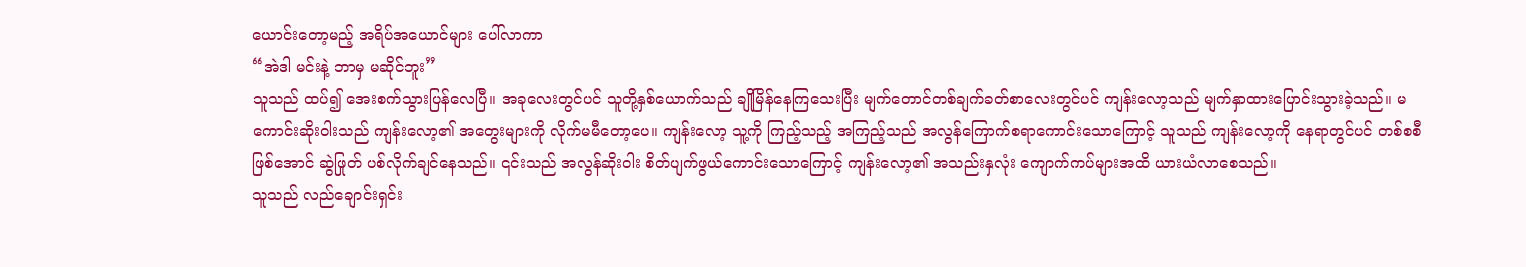ယောင်းတော့မည့် အရိပ်အယောင်များ ပေါ်လာကာ
“အဲဒါ မင်းနဲ့ ဘာမှ မဆိုင်ဘူး”
သူသည် ထပ်၍ အေးစက်သွားပြန်လေပြီ။ အခုလေးတွင်ပင် သူတို့နှစ်ယောက်သည် ချိုမြိန်နေကြသေးပြီး မျက်တောင်တစ်ချက်ခတ်စာလေးတွင်ပင် ကျန်းလော့သည် မျက်နှာထားပြောင်းသွားခဲ့သည်။ မကောင်းဆိုးဝါးသည် ကျန်းလော့၏ အတွေးများကို လိုက်မမီတော့ပေ။ ကျန်းလော့ သူ့ကို ကြည့်သည့် အကြည့်သည် အလွန်ကြောက်စရာကောင်းသောကြောင့် သူသည် ကျန်းလော့ကို နေရာတွင်ပင် တစ်စစီဖြစ်အောင် ဆွဲဖြုတ် ပစ်လိုက်ချင်နေသည်။ ၎င်းသည် အလွန်ဆိုးဝါး စိတ်ပျက်ဖွယ်ကောင်းသောကြောင့် ကျန်းလော့၏ အသည်းနှလုံး ကျောက်ကပ်များအထိ ယားယံလာစေသည်။
သူသည် လည်ချောင်းရှင်း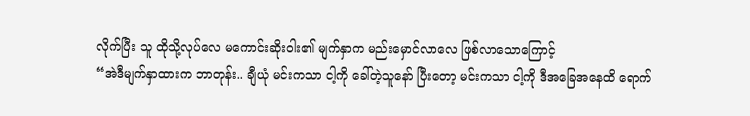လိုက်ပြီး သူ ထိုသို့လုပ်လေ မကောင်းဆိုးဝါး၏ မျက်နှာက မည်းမှောင်လာလေ ဖြစ်လာသောကြောင့်
“အဲဒီမျက်နှာထားက ဘာတုန်း.. ချီယုံ မင်းကသာ ငါ့ကို ခေါ်တဲ့သူနော် ပြီးတော့ မင်းကသာ ငါ့ကို ဒီအခြေအနေထိ ရောက်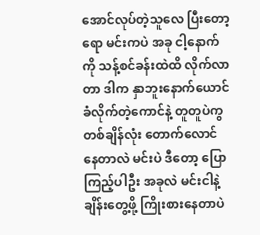အောင်လုပ်တဲ့သူလေ ပြီးတော့ရော မင်းကပဲ အခု ငါ့နောက်ကို သန့်စင်ခန်းထဲထိ လိုက်လာတာ ဒါက နှာဘူးနောက်ယောင်ခံလိုက်တဲ့ကောင်နဲ့ တူတူပဲကွ တစ်ချိန်လုံး တောက်လောင်နေတာလဲ မင်းပဲ ဒီတော့ ပြောကြည့်ပါဦး အခုလဲ မင်းငါနဲ့ ချိန်းတွေ့ဖို့ ကြိုးစားနေတာပဲ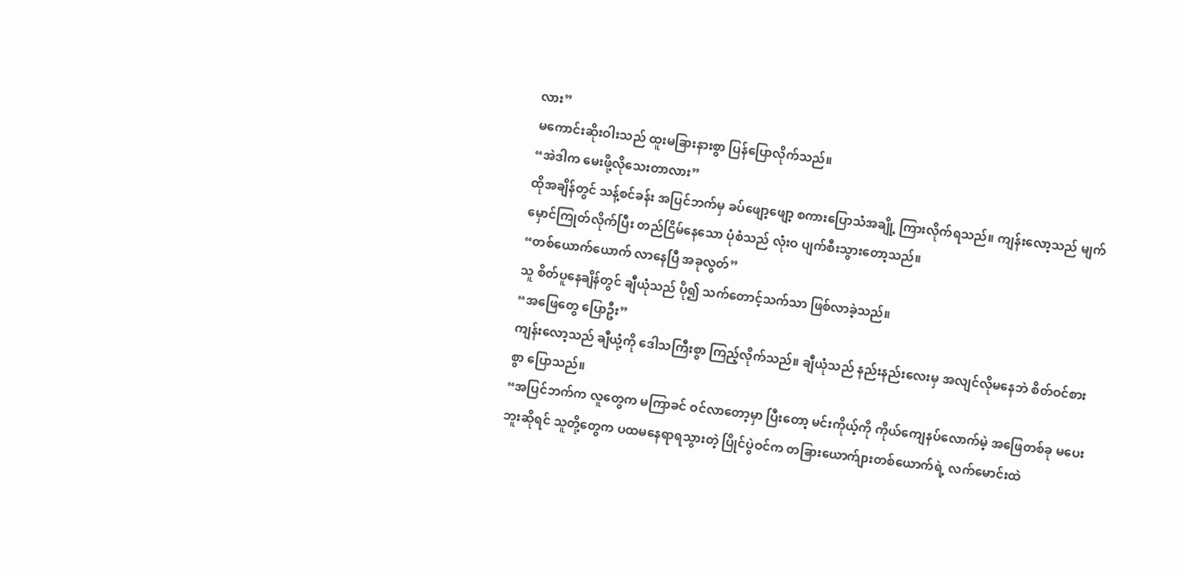လား”
မကောင်းဆိုးဝါးသည် ထူးမခြားနားစွာ ပြန်ပြောလိုက်သည်။
“အဲဒါက မေးဖို့လိုသေးတာလား”
ထိုအချိန်တွင် သန့်စင်ခန်း အပြင်ဘက်မှ ခပ်ဖျော့ဖျော့ စကားပြောသံအချို့ ကြားလိုက်ရသည်။ ကျန်းလော့သည် မျက်မှောင်ကြုတ်လိုက်ပြီး တည်ငြိမ်နေသော ပုံစံသည် လုံးဝ ပျက်စီးသွားတော့သည်။
“တစ်ယောက်ယောက် လာနေပြီ အခုလွတ်”
သူ စိတ်ပူနေချိန်တွင် ချီယုံသည် ပို၍ သက်တောင့်သက်သာ ဖြစ်လာခဲ့သည်။
“အဖြေတွေ ပြောဦး”
ကျန်းလော့သည် ချီယုံ့ကို ဒေါသကြီးစွာ ကြည့်လိုက်သည်။ ချီယုံသည် နည်းနည်းလေးမှ အလျင်လိုမနေဘဲ စိတ်ဝင်စားစွာ ပြောသည်။
“အပြင်ဘက်က လူတွေက မကြာခင် ဝင်လာတော့မှာ ပြီးတော့ မင်းကိုယ့်ကို ကိုယ်ကျေနပ်လောက်မဲ့ အဖြေတစ်ခု မပေးဘူးဆိုရင် သူတို့တွေက ပထမနေရာရသွားတဲ့ ပြိုင်ပွဲဝင်က တခြားယောက်ျားတစ်ယောက်ရဲ့ လက်မောင်းထဲ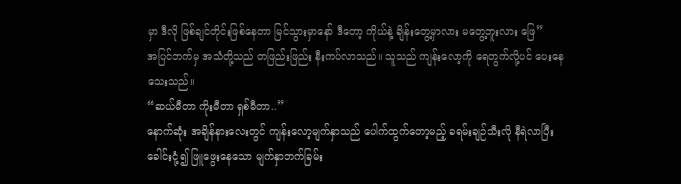မှာ ဒီလို ဖြစ်ချင်တိုင်းဖြစ်နေတာ မြင်သွားမှာနော် ဒီတော့ ကိုယ်နဲ့ ချိန်းတွေ့မှာလား မတွေ့ဘူးလား ဖြေ”
အပြင်ဘက်မှ အသံတို့သည် တဖြည်းဖြည်း နီးကပ်လာသည်။ သူသည် ကျန်းလော့ကို ရေတွက်လို့ပင် ပေးနေသေးသည်။
“ဆယ်မီတာ ကိုးမီတာ ရှစ်မီတာ..”
နောက်ဆုံး အချိန်နားလေးတွင် ကျန်းလော့မျက်နှာသည် ပေါက်ထွက်တော့မည့် ခရမ်းချဉ်သီးလို နီရဲလာပြီး ခေါင်းငုံ့၍ ဖြူဖွေးနေသော မျက်နှာဘက်ခြမ်း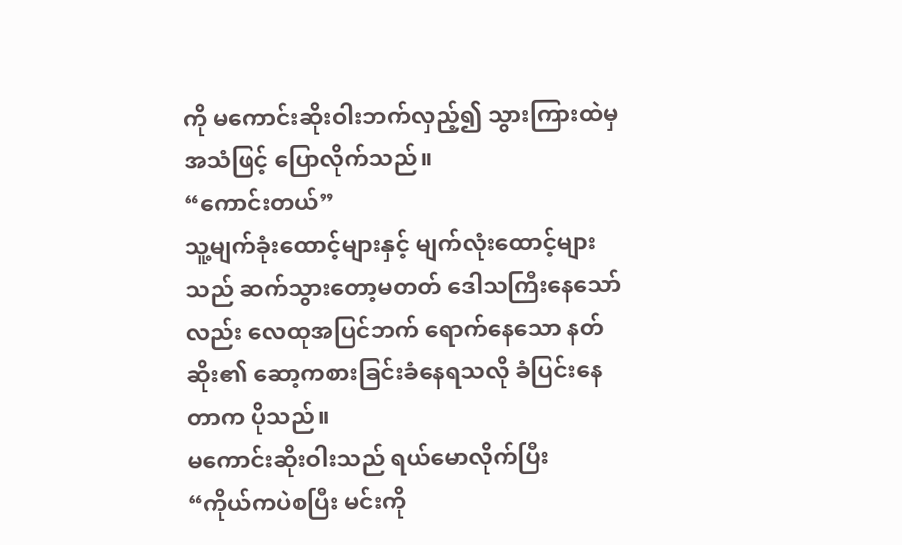ကို မကောင်းဆိုးဝါးဘက်လှည့်၍ သွားကြားထဲမှ အသံဖြင့် ပြောလိုက်သည်။
“ကောင်းတယ်”
သူ့မျက်ခုံးထောင့်များနှင့် မျက်လုံးထောင့်များသည် ဆက်သွားတော့မတတ် ဒေါသကြီးနေသော်လည်း လေထုအပြင်ဘက် ရောက်နေသော နတ်ဆိုး၏ ဆော့ကစားခြင်းခံနေရသလို ခံပြင်းနေတာက ပိုသည်။
မကောင်းဆိုးဝါးသည် ရယ်မောလိုက်ပြီး
“ကိုယ်ကပဲစပြီး မင်းကို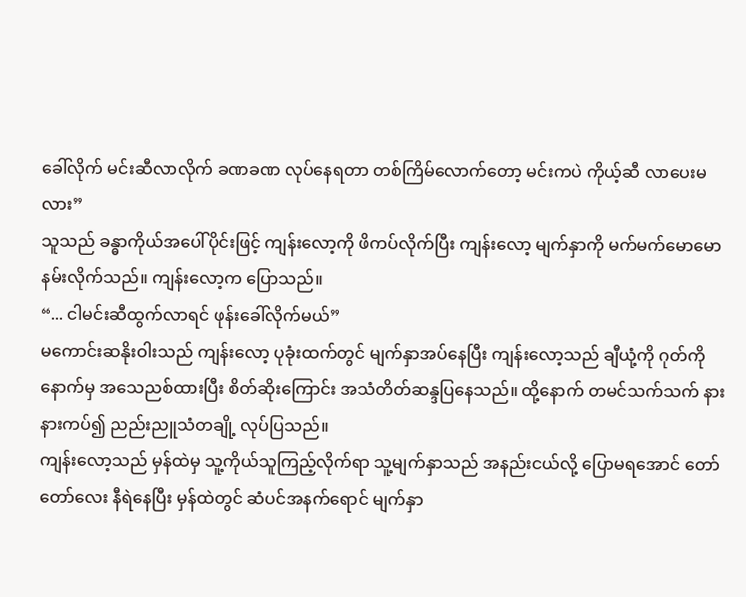ခေါ်လိုက် မင်းဆီလာလိုက် ခဏခဏ လုပ်နေရတာ တစ်ကြိမ်လောက်တော့ မင်းကပဲ ကိုယ့်ဆီ လာပေးမလား”
သူသည် ခန္ဓာကိုယ်အပေါ်ပိုင်းဖြင့် ကျန်းလော့ကို ဖိကပ်လိုက်ပြီး ကျန်းလော့ မျက်နှာကို မက်မက်မောမော နမ်းလိုက်သည်။ ကျန်းလော့က ပြောသည်။
“... ငါမင်းဆီထွက်လာရင် ဖုန်းခေါ်လိုက်မယ်”
မကောင်းဆနိုးဝါးသည် ကျန်းလော့ ပုခုံးထက်တွင် မျက်နှာအပ်နေပြီး ကျန်းလော့သည် ချီယုံ့ကို ဂုတ်ကို နောက်မှ အသေညစ်ထားပြီး စိတ်ဆိုးကြောင်း အသံတိတ်ဆန္ဒပြနေသည်။ ထို့နောက် တမင်သက်သက် နားနားကပ်၍ ညည်းညူသံတချို့ လုပ်ပြသည်။
ကျန်းလော့သည် မှန်ထဲမှ သူ့ကိုယ်သူကြည့်လိုက်ရာ သူ့မျက်နှာသည် အနည်းငယ်လို့ ပြောမရအောင် တော်တော်လေး နီရဲနေပြီး မှန်ထဲတွင် ဆံပင်အနက်ရောင် မျက်နှာ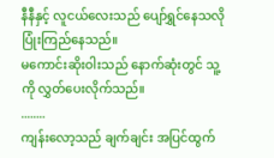နီနီနှင့် လူငယ်လေးသည် ပျော်ရွှင်နေသလို ပြုံးကြည်နေသည်။
မကောင်းဆိုးဝါးသည် နောက်ဆုံးတွင် သူ့ကို လွှတ်ပေးလိုက်သည်။
........
ကျန်းလော့သည် ချက်ချင်း အပြင်ထွက်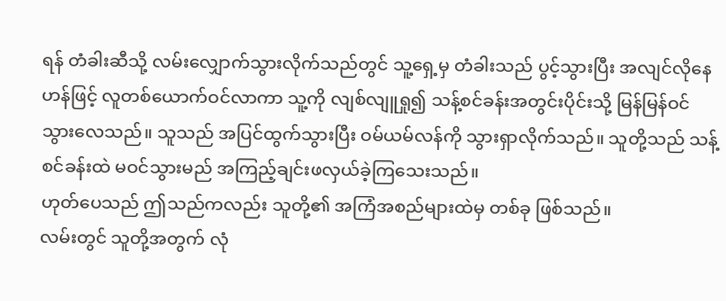ရန် တံခါးဆီသို့ လမ်းလျှောက်သွားလိုက်သည်တွင် သူ့ရှေ့မှ တံခါးသည် ပွင့်သွားပြီး အလျင်လိုနေဟန်ဖြင့် လူတစ်ယောက်ဝင်လာကာ သူ့ကို လျစ်လျူရှု၍ သန့်စင်ခန်းအတွင်းပိုင်းသို့ မြန်မြန်ဝင်သွားလေသည်။ သူသည် အပြင်ထွက်သွားပြီး ဝမ်ယမ်လန်ကို သွားရှာလိုက်သည်။ သူတို့သည် သန့်စင်ခန်းထဲ မဝင်သွားမည် အကြည့်ချင်းဖလှယ်ခဲ့ကြသေးသည်။
ဟုတ်ပေသည် ဤသည်ကလည်း သူတို့၏ အကြံအစည်များထဲမှ တစ်ခု ဖြစ်သည်။
လမ်းတွင် သူတို့အတွက် လုံ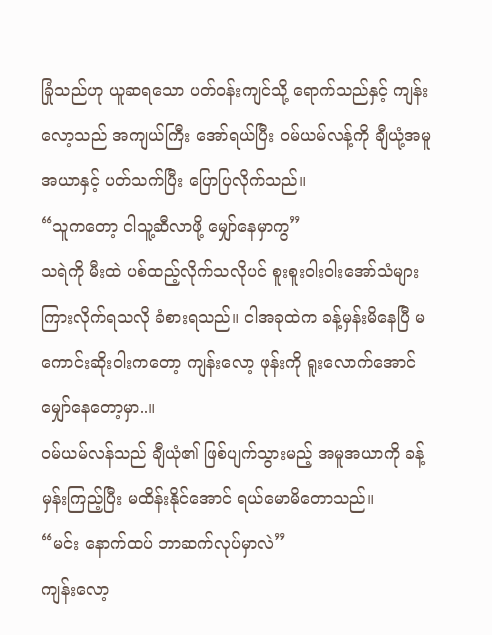ခြုံသည်ဟု ယူဆရသော ပတ်ဝန်းကျင်သို့ ရောက်သည်နှင့် ကျန်းလော့သည် အကျယ်ကြီး အော်ရယ်ပြီး ဝမ်ယမ်လန့်ကို ချီယုံ့အမူအယာနှင့် ပတ်သက်ပြီး ပြောပြလိုက်သည်။
“သူကတော့ ငါသူ့ဆီလာဖို့ မျှော်နေမှာကွ”
သရဲကို မီးထဲ ပစ်ထည့်လိုက်သလိုပင် စူးစူးဝါးဝါးအော်သံများ ကြားလိုက်ရသလို ခံစားရသည်။ ငါအခုထဲက ခန့်မှန်းမိနေပြီ မကောင်းဆိုးဝါးကတော့ ကျန်းလော့ ဖုန်းကို ရူးလောက်အောင် မျှော်နေတော့မှာ..။
ဝမ်ယမ်လန်သည် ချီယုံ၏ ဖြစ်ပျက်သွားမည့် အမူအယာကို ခန့်မှန်းကြည့်ပြီး မထိန်းနိုင်အောင် ရယ်မောမိတောသည်။
“မင်း နောက်ထပ် ဘာဆက်လုပ်မှာလဲ”
ကျန်းလော့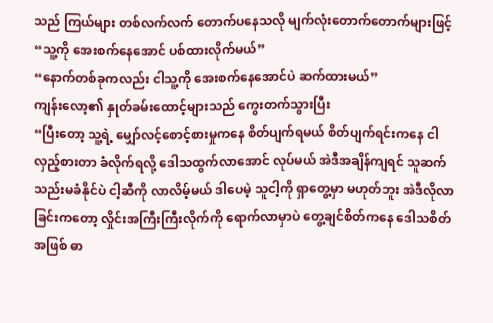သည် ကြယ်များ တစ်လက်လက် တောက်ပနေသလို မျက်လုံးတောက်တောက်များဖြင့်
“သူ့ကို အေးစက်နေအောင် ပစ်ထားလိုက်မယ်”
“နောက်တစ်ခုကလည်း ငါသူ့ကို အေးစက်နေအောင်ပဲ ဆက်ထားမယ်”
ကျန်းလော့၏ နှုတ်ခမ်းထောင့်များသည် ကွေးတက်သွားပြီး
“ပြီးတော့ သူ့ရဲ့ မျှော်လင့်စောင့်စားမှုကနေ စိတ်ပျက်ရမယ် စိတ်ပျက်ရင်းကနေ ငါလှည့်စားတာ ခံလိုက်ရလို့ ဒေါသထွက်လာအောင် လုပ်မယ် အဲဒီအချိန်ကျရင် သူဆက်သည်းမခံနိုင်ပဲ ငါ့ဆီကို လာလိမ့်မယ် ဒါပေမဲ့ သူငါ့ကို ရှာတွေ့မှာ မဟုတ်ဘူး အဲဒီလိုလာခြင်းကတော့ လှိုင်းအကြီးကြီးလိုက်ကို ရောက်လာမှာပဲ တွေ့ချင်စိတ်ကနေ ဒေါသစိတ်အဖြစ် ဓာ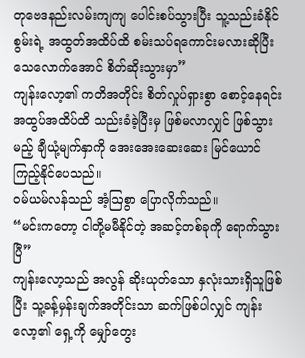တုဗေဒနည်းလမ်းကျကျ ပေါင်းစပ်သွားပြီး သူ့သည်းခံနိုင်စွမ်းရဲ့ အထွတ်အထိပ်ထိ စမ်းသပ်ရကောင်းမလားဆိုပြီး သေလောက်အောင် စိတ်ဆိုးသွားမှာ”
ကျန်းလော့၏ ကတိအတိုင်း စိတ်လှုပ်ရှားစွာ စောင့်နေရင်း အထွပ်အထိပ်ထိ သည်းခံခဲ့ပြီးမှ ဖြစ်မလာလျှင် ဖြစ်သွားမည့် ချီယုံ့မျက်နှာကို အေးအေးဆေးဆေး မြင်ယောင်ကြည့်နိုင်ပေသည်။
ဝမ်ယမ်လန်သည် အံ့ဩစွာ ပြောလိုက်သည်။
“မင်းကတော့ ငါတို့မမီနိုင်တဲ့ အဆင့်တစ်ခုကို ရောက်သွားပြီ”
ကျန်းလော့သည် အလွန် ဆိုးယုတ်သော နှလုံးသားရှိသူဖြစ်ပြီး သူ့ခန့်မှန်းချက်အတိုင်းသာ ဆက်ဖြစ်ပါလျှင် ကျန်းလော့၏ ရှေ့ကို မျှော်တွေး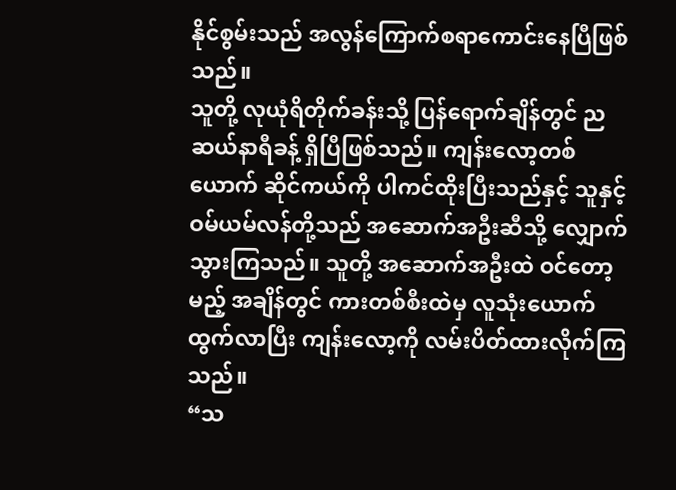နိုင်စွမ်းသည် အလွန်ကြောက်စရာကောင်းနေပြီဖြစ်သည်။
သူတို့ လုယုံရိတိုက်ခန်းသို့ ပြန်ရောက်ချိန်တွင် ညဆယ်နာရီခန့် ရှိပြီဖြစ်သည်။ ကျန်းလော့တစ်ယောက် ဆိုင်ကယ်ကို ပါကင်ထိုးပြီးသည်နှင့် သူနှင့် ဝမ်ယမ်လန်တို့သည် အဆောက်အဦးဆီသို့ လျှောက်သွားကြသည်။ သူတို့ အဆောက်အဦးထဲ ဝင်တော့မည့် အချိန်တွင် ကားတစ်စီးထဲမှ လူသုံးယောက်ထွက်လာပြီး ကျန်းလော့ကို လမ်းပိတ်ထားလိုက်ကြသည်။
“သ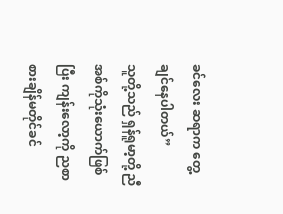ခင်လေး ဆရာက တွေ့ချင်နေပါတယ်”
သူတို့သည် ရှန်ရူမာ့တို့ ညီအစ်ကိုသုံးယောက်ဖြစ်ပြီး ကျန်းလော့ကို ညစာစားချိန်မတိုင်ခင်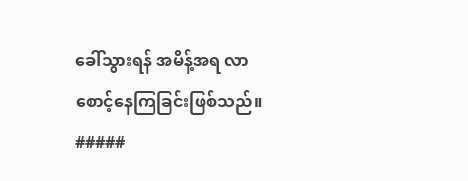ခေါ်သွားရန် အမိန့်အရ လာစောင့်နေကြခြင်းဖြစ်သည်။
#####